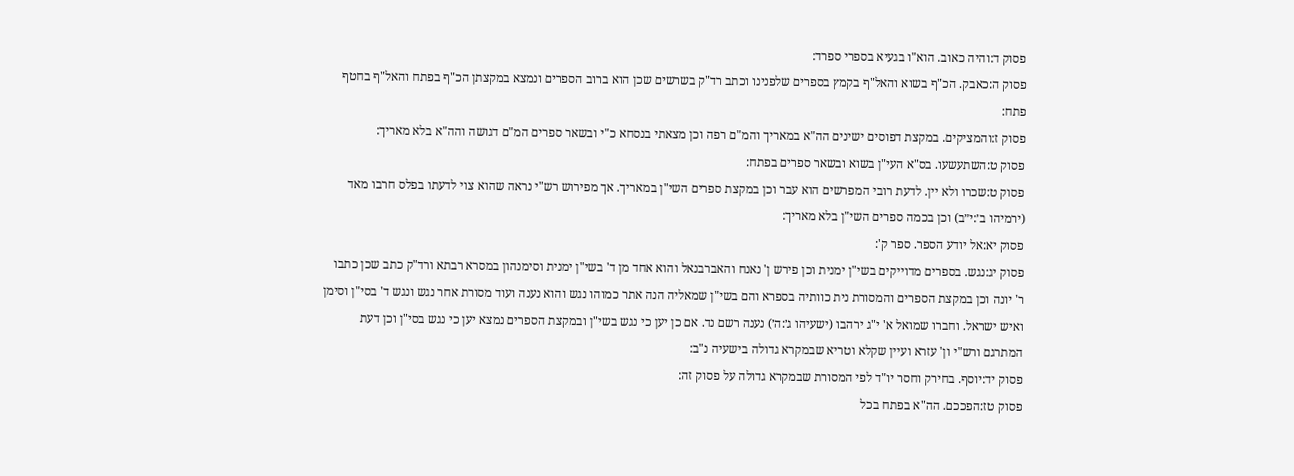פסוק ד:והיה כאוב. הוא"ו בגעיא בספרי ספרד:
פסוק ה:כאבק. הכ"ף בשוא והאל"ף בקמץ בספרים שלפנינו וכתב רד"ק בשרשים שכן הוא ברוב הספרים ונמצא במקצתן הכ"ף בפתח והאל"ף בחטף פתח:
פסוק ז:והמציקים. במקצת דפוסים ישינים הה"א במאריך והמ"ם רפה וכן מצאתי בנסחא כ"י ובשאר ספרים המ"ם דגושה והה"א בלא מאריך:
פסוק ט:השתעשעו. בס"א העי"ן בשוא ובשאר ספרים בפתח:
פסוק ט:שכרו ולא יין. לדעת רובי המפרשים הוא עבר וכן במקצת ספרים השי"ן במאריך. אך מפירוש רש"י נראה שהוא צוי לדעתו בפלס חרבו מאד (ירמיהו ב׳:י״ב) וכן בכמה ספרים השי"ן בלא מאריך:
פסוק יא:אל יודע הספר. ספר ק':
פסוק יג:נגש. בספרים מדוייקים בשי"ן ימנית וכן פירש ן' נאנח והאברבנאל והוא אחד מן ד' בשי"ן ימנית וסימנהון במסרא רבתא ורד"ק כתב שכן כתבו ר' יונה וכן במקצת הספרים והמסורת נית כוותיה בספרא והם בשי"ן שמאליה הנה אתר כמוהו נגש והוא נענה ועוד מסורת אחר נגש ונגש ד' בסי"ן וסימן ואיש ישראל. וחברו שמואל א' י"ג ירהבו (ישעיהו ג׳:ה׳) נענה רשם נד. אם כן יען כי נגש בשי"ן ובמקצת הספרים נמצא יען כי נגש בסי"ן וכן דעת המתרגם ורש"י ון' עזרא ועיין שקלא וטריא שבמקרא גדולה בישעיה נ"ב:
פסוק יד:יוסף. בחירק וחסר יו"ד לפי המסורת שבמקרא גדולה על פסוק זה:
פסוק טז:הפככם. הה"א בפתח בכל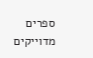ספרים מדוייקים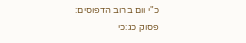כ"י וום ברוב הדפוסים:
פסוק כג:כי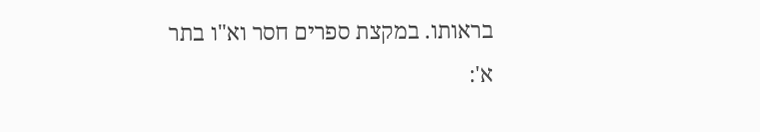בראותו. במקצת ספרים חסר וא"ו בתר א':